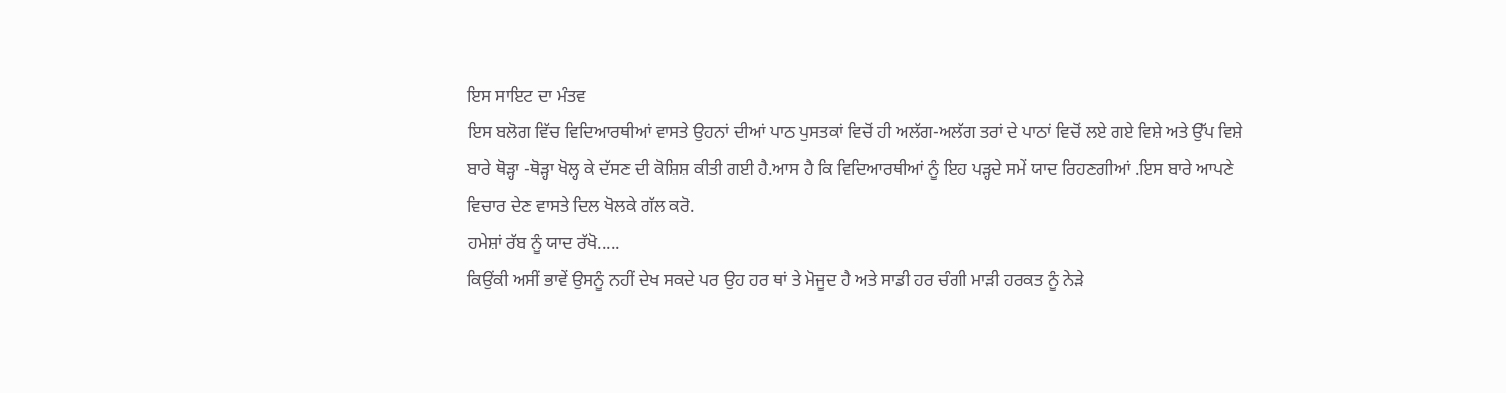ਇਸ ਸਾਇਟ ਦਾ ਮੰਤਵ
ਇਸ ਬਲੋਗ ਵਿੱਚ ਵਿਦਿਆਰਥੀਆਂ ਵਾਸਤੇ ਉਹਨਾਂ ਦੀਆਂ ਪਾਠ ਪੁਸਤਕਾਂ ਵਿਚੋਂ ਹੀ ਅਲੱਗ-ਅਲੱਗ ਤਰਾਂ ਦੇ ਪਾਠਾਂ ਵਿਚੋਂ ਲਏ ਗਏ ਵਿਸ਼ੇ ਅਤੇ ਉੱਪ ਵਿਸ਼ੇ ਬਾਰੇ ਥੋੜ੍ਹਾ -ਥੋੜ੍ਹਾ ਖੋਲ੍ਹ ਕੇ ਦੱਸਣ ਦੀ ਕੋਸ਼ਿਸ਼ ਕੀਤੀ ਗਈ ਹੈ.ਆਸ ਹੈ ਕਿ ਵਿਦਿਆਰਥੀਆਂ ਨੂੰ ਇਹ ਪੜ੍ਹਦੇ ਸਮੇਂ ਯਾਦ ਰਿਹਣਗੀਆਂ .ਇਸ ਬਾਰੇ ਆਪਣੇ ਵਿਚਾਰ ਦੇਣ ਵਾਸਤੇ ਦਿਲ ਖੋਲਕੇ ਗੱਲ ਕਰੋ.
ਹਮੇਸ਼ਾਂ ਰੱਬ ਨੂੰ ਯਾਦ ਰੱਖੋ.....
ਕਿਉਂਕੀ ਅਸੀਂ ਭਾਵੇਂ ਉਸਨੂੰ ਨਹੀਂ ਦੇਖ ਸਕਦੇ ਪਰ ਉਹ ਹਰ ਥਾਂ ਤੇ ਮੋਜੂਦ ਹੈ ਅਤੇ ਸਾਡੀ ਹਰ ਚੰਗੀ ਮਾੜੀ ਹਰਕਤ ਨੂੰ ਨੇੜੇ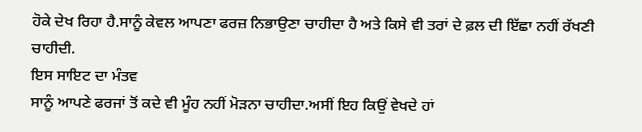ਹੋਕੇ ਦੇਖ ਰਿਹਾ ਹੈ.ਸਾਨੂੰ ਕੇਵਲ ਆਪਣਾ ਫਰਜ਼ ਨਿਭਾਉਣਾ ਚਾਹੀਦਾ ਹੈ ਅਤੇ ਕਿਸੇ ਵੀ ਤਰਾਂ ਦੇ ਫ਼ਲ ਦੀ ਇੱਛਾ ਨਹੀਂ ਰੱਖਣੀ ਚਾਹੀਦੀ.
ਇਸ ਸਾਇਟ ਦਾ ਮੰਤਵ
ਸਾਨੂੰ ਆਪਣੇ ਫਰਜਾਂ ਤੋਂ ਕਦੇ ਵੀ ਮੂੰਹ ਨਹੀਂ ਮੋੜਨਾ ਚਾਹੀਦਾ.ਅਸੀਂ ਇਹ ਕਿਉਂ ਵੇਖਦੇ ਹਾਂ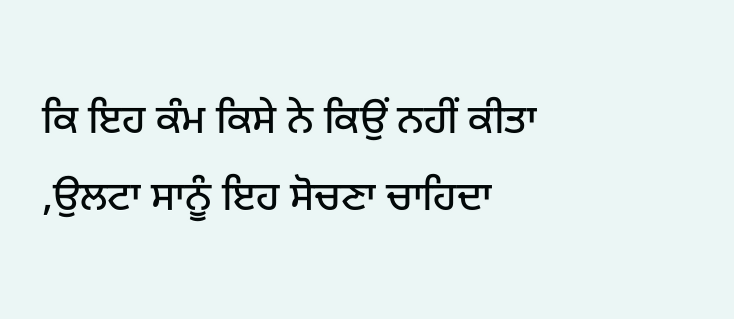ਕਿ ਇਹ ਕੰਮ ਕਿਸੇ ਨੇ ਕਿਉਂ ਨਹੀਂ ਕੀਤਾ ,ਉਲਟਾ ਸਾਨੂੰ ਇਹ ਸੋਚਣਾ ਚਾਹਿਦਾ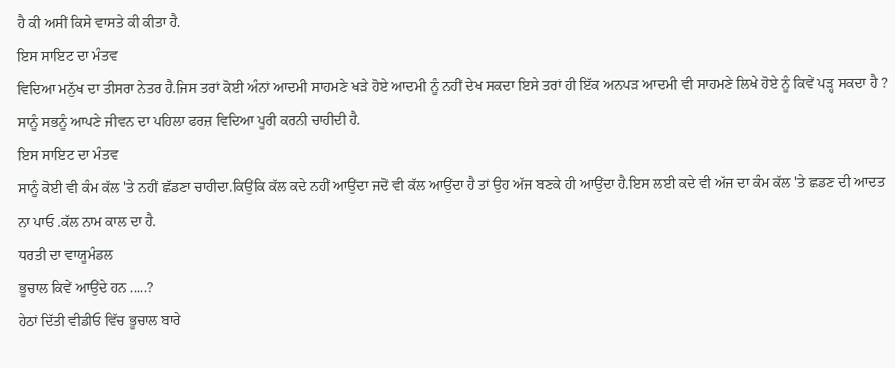ਹੈ ਕੀ ਅਸੀਂ ਕਿਸੇ ਵਾਸਤੇ ਕੀ ਕੀਤਾ ਹੈ.
ਇਸ ਸਾਇਟ ਦਾ ਮੰਤਵ
ਵਿਦਿਆ ਮਨੁੱਖ ਦਾ ਤੀਸਰਾ ਨੇਤਰ ਹੈ.ਜਿਸ ਤਰਾਂ ਕੋਈ ਅੰਨਾਂ ਆਦਮੀ ਸਾਹਮਣੇ ਖੜੇ ਹੋਏ ਆਦਮੀ ਨੂੰ ਨਹੀਂ ਦੇਖ ਸਕਦਾ ਇਸੇ ਤਰਾਂ ਹੀ ਇੱਕ ਅਨਪੜ ਆਦਮੀ ਵੀ ਸਾਹਮਣੇ ਲਿਖੇ ਹੋਏ ਨੂੰ ਕਿਵੇਂ ਪੜ੍ਹ ਸਕਦਾ ਹੈ ? ਸਾਨੂੰ ਸਭਨੂੰ ਆਪਣੇ ਜੀਵਨ ਦਾ ਪਹਿਲਾ ਫਰਜ਼ ਵਿਦਿਆ ਪੂਰੀ ਕਰਨੀ ਚਾਹੀਦੀ ਹੈ.
ਇਸ ਸਾਇਟ ਦਾ ਮੰਤਵ
ਸਾਨੂੰ ਕੋਈ ਵੀ ਕੰਮ ਕੱਲ 'ਤੇ ਨਹੀਂ ਛੱਡਣਾ ਚਾਹੀਦਾ.ਕਿਉਂਕਿ ਕੱਲ ਕਦੇ ਨਹੀਂ ਆਉਂਦਾ ਜਦੋਂ ਵੀ ਕੱਲ ਆਉਂਦਾ ਹੈ ਤਾਂ ਉਹ ਅੱਜ ਬਣਕੇ ਹੀ ਆਉਂਦਾ ਹੈ.ਇਸ ਲਈ ਕਦੇ ਵੀ ਅੱਜ ਦਾ ਕੰਮ ਕੱਲ 'ਤੇ ਛਡਣ ਦੀ ਆਦਤ ਨਾ ਪਾਓ .ਕੱਲ ਨਾਮ ਕਾਲ ਦਾ ਹੈ.
ਧਰਤੀ ਦਾ ਵਾਯੂਮੰਡਲ
ਭੂਚਾਲ ਕਿਵੇਂ ਆਉਂਦੇ ਹਨ .....?
ਹੇਠਾਂ ਦਿੱਤੀ ਵੀਡੀਓ ਵਿੱਚ ਭੂਚਾਲ ਬਾਰੇ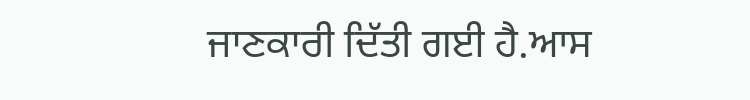ਜਾਣਕਾਰੀ ਦਿੱਤੀ ਗਈ ਹੈ.ਆਸ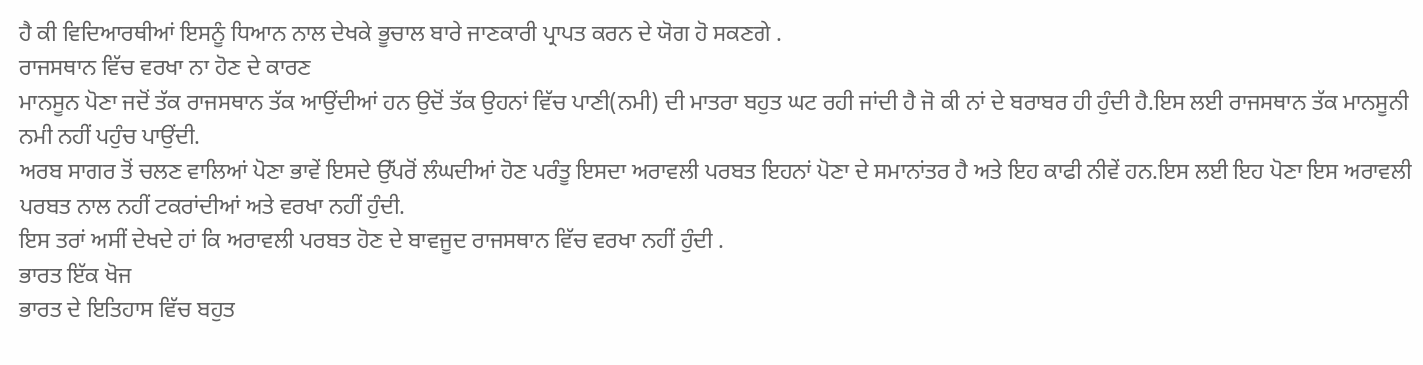ਹੈ ਕੀ ਵਿਦਿਆਰਥੀਆਂ ਇਸਨੂੰ ਧਿਆਨ ਨਾਲ ਦੇਖਕੇ ਭੂਚਾਲ ਬਾਰੇ ਜਾਣਕਾਰੀ ਪ੍ਰਾਪਤ ਕਰਨ ਦੇ ਯੋਗ ਹੋ ਸਕਣਗੇ .
ਰਾਜਸਥਾਨ ਵਿੱਚ ਵਰਖਾ ਨਾ ਹੋਣ ਦੇ ਕਾਰਣ
ਮਾਨਸੂਨ ਪੋਣਾ ਜਦੋਂ ਤੱਕ ਰਾਜਸਥਾਨ ਤੱਕ ਆਉਂਦੀਆਂ ਹਨ ਉਦੋਂ ਤੱਕ ਉਹਨਾਂ ਵਿੱਚ ਪਾਣੀ(ਨਮੀ) ਦੀ ਮਾਤਰਾ ਬਹੁਤ ਘਟ ਰਹੀ ਜਾਂਦੀ ਹੈ ਜੋ ਕੀ ਨਾਂ ਦੇ ਬਰਾਬਰ ਹੀ ਹੁੰਦੀ ਹੈ.ਇਸ ਲਈ ਰਾਜਸਥਾਨ ਤੱਕ ਮਾਨਸੂਨੀ ਨਮੀ ਨਹੀਂ ਪਹੁੰਚ ਪਾਉਂਦੀ.
ਅਰਬ ਸਾਗਰ ਤੋਂ ਚਲਣ ਵਾਲਿਆਂ ਪੋਣਾ ਭਾਵੇਂ ਇਸਦੇ ਉੱਪਰੋਂ ਲੰਘਦੀਆਂ ਹੋਣ ਪਰੰਤੂ ਇਸਦਾ ਅਰਾਵਲੀ ਪਰਬਤ ਇਹਨਾਂ ਪੋਣਾ ਦੇ ਸਮਾਨਾਂਤਰ ਹੈ ਅਤੇ ਇਹ ਕਾਫੀ ਨੀਵੇਂ ਹਨ.ਇਸ ਲਈ ਇਹ ਪੋਣਾ ਇਸ ਅਰਾਵਲੀ ਪਰਬਤ ਨਾਲ ਨਹੀਂ ਟਕਰਾਂਦੀਆਂ ਅਤੇ ਵਰਖਾ ਨਹੀਂ ਹੁੰਦੀ.
ਇਸ ਤਰਾਂ ਅਸੀਂ ਦੇਖਦੇ ਹਾਂ ਕਿ ਅਰਾਵਲੀ ਪਰਬਤ ਹੋਣ ਦੇ ਬਾਵਜੂਦ ਰਾਜਸਥਾਨ ਵਿੱਚ ਵਰਖਾ ਨਹੀਂ ਹੁੰਦੀ .
ਭਾਰਤ ਇੱਕ ਖੋਜ
ਭਾਰਤ ਦੇ ਇਤਿਹਾਸ ਵਿੱਚ ਬਹੁਤ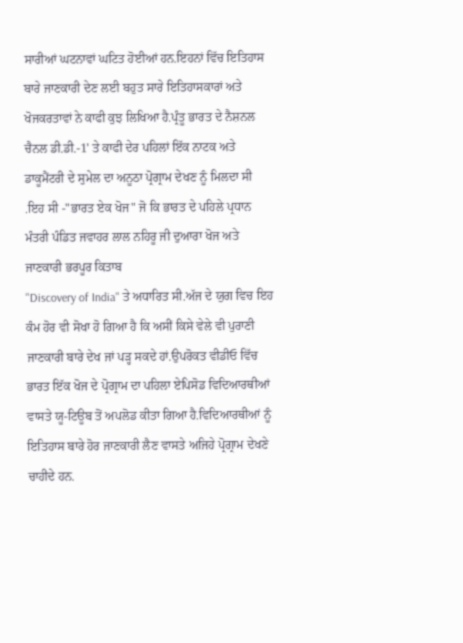ਸਾਰੀਆਂ ਘਟਨਾਵਾਂ ਘਟਿਤ ਹੋਈਆਂ ਹਨ.ਇਹਨਾਂ ਵਿੱਚ ਇਤਿਹਾਸ ਬਾਰੇ ਜਾਣਕਾਰੀ ਦੇਣ ਲਈ ਬਹੁਤ ਸਾਰੇ ਇਤਿਹਾਸਕਾਰਾਂ ਅਤੇ ਖੋਜਕਰਤਾਵਾਂ ਨੇ ਕਾਫੀ ਕੁਝ ਲਿਖਿਆ ਹੈ.ਪ੍ਰੰਤੂ ਭਾਰਤ ਦੇ ਨੈਸ਼ਨਲ ਚੈਨਲ ਡੀ.ਡੀ.-1' ਤੇ ਕਾਫੀ ਦੇਰ ਪਹਿਲਾਂ ਇੱਕ ਨਾਟਕ ਅਤੇ ਡਾਕੂਮੈਂਟਰੀ ਦੇ ਸੁਮੇਲ ਦਾ ਅਨੂਠਾ ਪ੍ਰੋਗ੍ਰਾਮ ਦੇਖਣ ਨੂੰ ਮਿਲਦਾ ਸੀ .ਇਹ ਸੀ -"ਭਾਰਤ ਏਕ ਖੋਜ" ਜੋ ਕਿ ਭਾਰਤ ਦੇ ਪਹਿਲੇ ਪ੍ਰਧਾਨ ਮੰਤਰੀ ਪੰਡਿਤ ਜਵਾਹਰ ਲਾਲ ਨਹਿਰੂ ਜੀ ਦੁਆਰਾ ਖੋਜ ਅਤੇ ਜਾਣਕਾਰੀ ਭਰਪੂਰ ਕਿਤਾਬ
"Discovery of India" ਤੇ ਅਧਾਰਿਤ ਸੀ.ਅੱਜ ਦੇ ਯੁਗ ਵਿਚ ਇਹ ਕੰਮ ਹੋਰ ਵੀ ਸੋਖਾ ਹੋ ਗਿਆ ਹੈ ਕਿ ਅਸੀਂ ਕਿਸੇ ਵੇਲੇ ਵੀ ਪੁਰਾਣੀ ਜਾਣਕਾਰੀ ਬਾਰੇ ਦੇਖ ਜਾਂ ਪੜ੍ਹ ਸਕਦੇ ਹਾਂ.ਉਪਰੋਕਤ ਵੀਡੀਓ ਵਿੱਚ ਭਾਰਤ ਇੱਕ ਖੋਜ ਦੇ ਪ੍ਰੋਗ੍ਰਾਮ ਦਾ ਪਹਿਲਾ ਏਪਿਸੋਡ ਵਿਦਿਆਰਥੀਆਂ ਵਾਸਤੇ ਯੂ-ਟਿਊਬ ਤੋਂ ਅਪਲੋਡ ਕੀਤਾ ਗਿਆ ਹੈ.ਵਿਦਿਆਰਥੀਆਂ ਨੂੰ ਇਤਿਹਾਸ ਬਾਰੇ ਹੋਰ ਜਾਣਕਾਰੀ ਲੈਣ ਵਾਸਤੇ ਅਜਿਹੇ ਪ੍ਰੋਗ੍ਰਾਮ ਦੇਖਣੇ ਚਾਹੀਦੇ ਹਨ.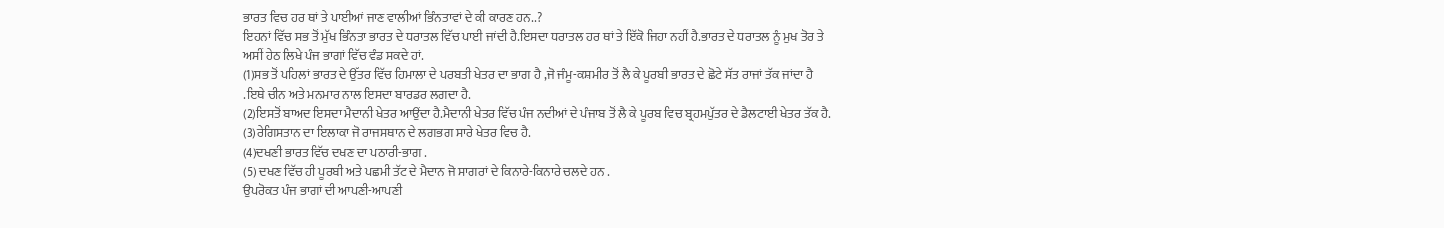ਭਾਰਤ ਵਿਚ ਹਰ ਥਾਂ ਤੇ ਪਾਈਆਂ ਜਾਣ ਵਾਲੀਆਂ ਭਿੰਨਤਾਵਾਂ ਦੇ ਕੀ ਕਾਰਣ ਹਨ..?
ਇਹਨਾਂ ਵਿੱਚ ਸਭ ਤੋਂ ਮੁੱਖ ਭਿੰਨਤਾ ਭਾਰਤ ਦੇ ਧਰਾਤਲ ਵਿੱਚ ਪਾਈ ਜਾਂਦੀ ਹੈ.ਇਸਦਾ ਧਰਾਤਲ ਹਰ ਥਾਂ ਤੇ ਇੱਕੋ ਜਿਹਾ ਨਹੀਂ ਹੈ.ਭਾਰਤ ਦੇ ਧਰਾਤਲ ਨੂੰ ਮੁਖ ਤੋਰ ਤੇ ਅਸੀਂ ਹੇਠ ਲਿਖੇ ਪੰਜ ਭਾਗਾਂ ਵਿੱਚ ਵੰਡ ਸਕਦੇ ਹਾਂ.
(1)ਸਭ ਤੋਂ ਪਹਿਲਾਂ ਭਾਰਤ ਦੇ ਉੱਤਰ ਵਿੱਚ ਹਿਮਾਲਾ ਦੇ ਪਰਬਤੀ ਖੇਤਰ ਦਾ ਭਾਗ ਹੈ ,ਜੋ ਜੰਮੂ-ਕਸ਼ਮੀਰ ਤੋਂ ਲੈ ਕੇ ਪੂਰਬੀ ਭਾਰਤ ਦੇ ਛੋਟੇ ਸੱਤ ਰਾਜਾਂ ਤੱਕ ਜਾਂਦਾ ਹੈ .ਇਥੇ ਚੀਨ ਅਤੇ ਮਨਮਾਰ ਨਾਲ ਇਸਦਾ ਬਾਰਡਰ ਲਗਦਾ ਹੈ.
(2)ਇਸਤੋਂ ਬਾਅਦ ਇਸਦਾ ਮੈਦਾਨੀ ਖੇਤਰ ਆਉਂਦਾ ਹੈ.ਮੈਦਾਨੀ ਖੇਤਰ ਵਿੱਚ ਪੰਜ ਨਦੀਆਂ ਦੇ ਪੰਜਾਬ ਤੋਂ ਲੈ ਕੇ ਪੂਰਬ ਵਿਚ ਬ੍ਰਹਮਪੁੱਤਰ ਦੇ ਡੈਲਟਾਈ ਖੇਤਰ ਤੱਕ ਹੈ.
(3)ਰੇਗਿਸਤਾਨ ਦਾ ਇਲਾਕਾ ਜੋ ਰਾਜਸਥਾਨ ਦੇ ਲਗਭਗ ਸਾਰੇ ਖੇਤਰ ਵਿਚ ਹੈ.
(4)ਦਖਣੀ ਭਾਰਤ ਵਿੱਚ ਦਖਣ ਦਾ ਪਠਾਰੀ-ਭਾਗ .
(5) ਦਖਣ ਵਿੱਚ ਹੀ ਪੂਰਬੀ ਅਤੇ ਪਛਮੀ ਤੱਟ ਦੇ ਮੈਦਾਨ ਜੋ ਸਾਗਰਾਂ ਦੇ ਕਿਨਾਰੇ-ਕਿਨਾਰੇ ਚਲਦੇ ਹਨ .
ਉਪਰੋਕਤ ਪੰਜ ਭਾਗਾਂ ਦੀ ਆਪਣੀ-ਆਪਣੀ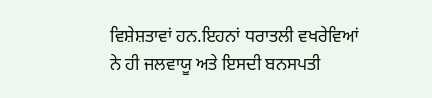ਵਿਸ਼ੇਸ਼ਤਾਵਾਂ ਹਨ.ਇਹਨਾਂ ਧਰਾਤਲੀ ਵਖਰੇਵਿਆਂ ਨੇ ਹੀ ਜਲਵਾਯੂ ਅਤੇ ਇਸਦੀ ਬਨਸਪਤੀ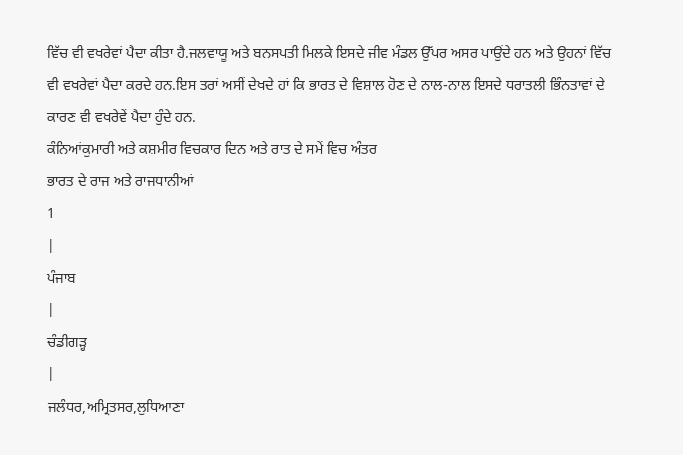ਵਿੱਚ ਵੀ ਵਖਰੇਵਾਂ ਪੈਦਾ ਕੀਤਾ ਹੈ.ਜਲਵਾਯੂ ਅਤੇ ਬਨਸਪਤੀ ਮਿਲਕੇ ਇਸਦੇ ਜੀਵ ਮੰਡਲ ਉੱਪਰ ਅਸਰ ਪਾਉਂਦੇ ਹਨ ਅਤੇ ਉਹਨਾਂ ਵਿੱਚ ਵੀ ਵਖਰੇਵਾਂ ਪੈਦਾ ਕਰਦੇ ਹਨ.ਇਸ ਤਰਾਂ ਅਸੀਂ ਦੇਖਦੇ ਹਾਂ ਕਿ ਭਾਰਤ ਦੇ ਵਿਸ਼ਾਲ ਹੋਣ ਦੇ ਨਾਲ-ਨਾਲ ਇਸਦੇ ਧਰਾਤਲੀ ਭਿੰਨਤਾਵਾਂ ਦੇ ਕਾਰਣ ਵੀ ਵਖਰੇਵੇਂ ਪੈਦਾ ਹੁੰਦੇ ਹਨ.
ਕੰਨਿਆਂਕੁਮਾਰੀ ਅਤੇ ਕਸ਼ਮੀਰ ਵਿਚਕਾਰ ਦਿਨ ਅਤੇ ਰਾਤ ਦੇ ਸਮੇਂ ਵਿਚ ਅੰਤਰ
ਭਾਰਤ ਦੇ ਰਾਜ ਅਤੇ ਰਾਜਧਾਨੀਆਂ
1
|
ਪੰਜਾਬ
|
ਚੰਡੀਗੜ੍ਹ
|
ਜਲੰਧਰ,ਅਮ੍ਰਿਤਸਰ,ਲੁਧਿਆਣਾ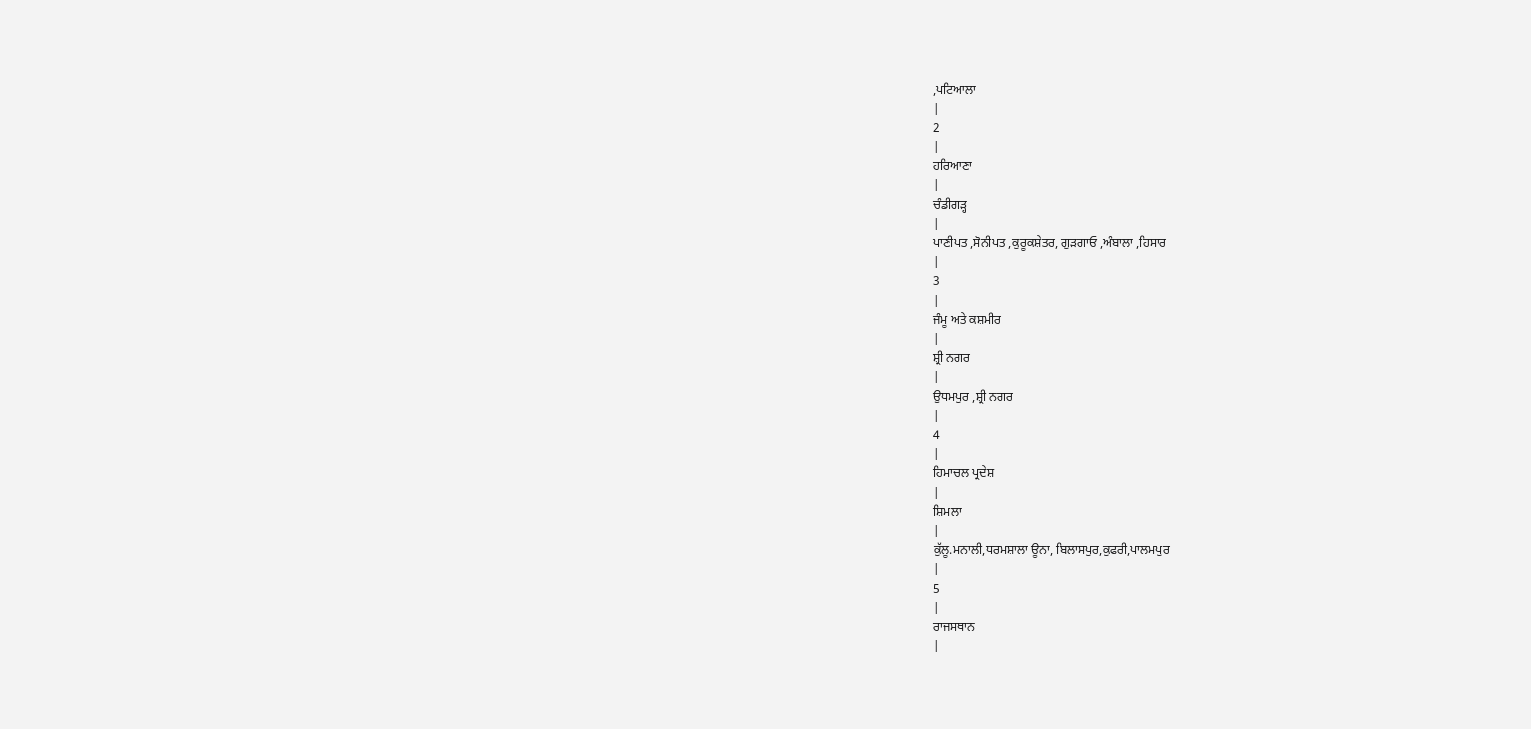,ਪਟਿਆਲਾ
|
2
|
ਹਰਿਆਣਾ
|
ਚੰਡੀਗੜ੍ਹ
|
ਪਾਣੀਪਤ ,ਸੋਨੀਪਤ ,ਕੁਰੂਕਸ਼ੇਤਰ, ਗੁੜਗਾਓ ,ਅੰਬਾਲਾ ,ਹਿਸਾਰ
|
3
|
ਜੰਮੂ ਅਤੇ ਕਸ਼ਮੀਰ
|
ਸ਼੍ਰੀ ਨਗਰ
|
ਉਧਮਪੁਰ ,ਸ਼੍ਰੀ ਨਗਰ
|
4
|
ਹਿਮਾਚਲ ਪ੍ਰਦੇਸ਼
|
ਸ਼ਿਮਲਾ
|
ਕੁੱਲੂ.ਮਨਾਲੀ,ਧਰਮਸ਼ਾਲਾ ਊਨਾ, ਬਿਲਾਸਪੁਰ,ਕੁਫਰੀ,ਪਾਲਮਪੁਰ
|
5
|
ਰਾਜਸਥਾਨ
|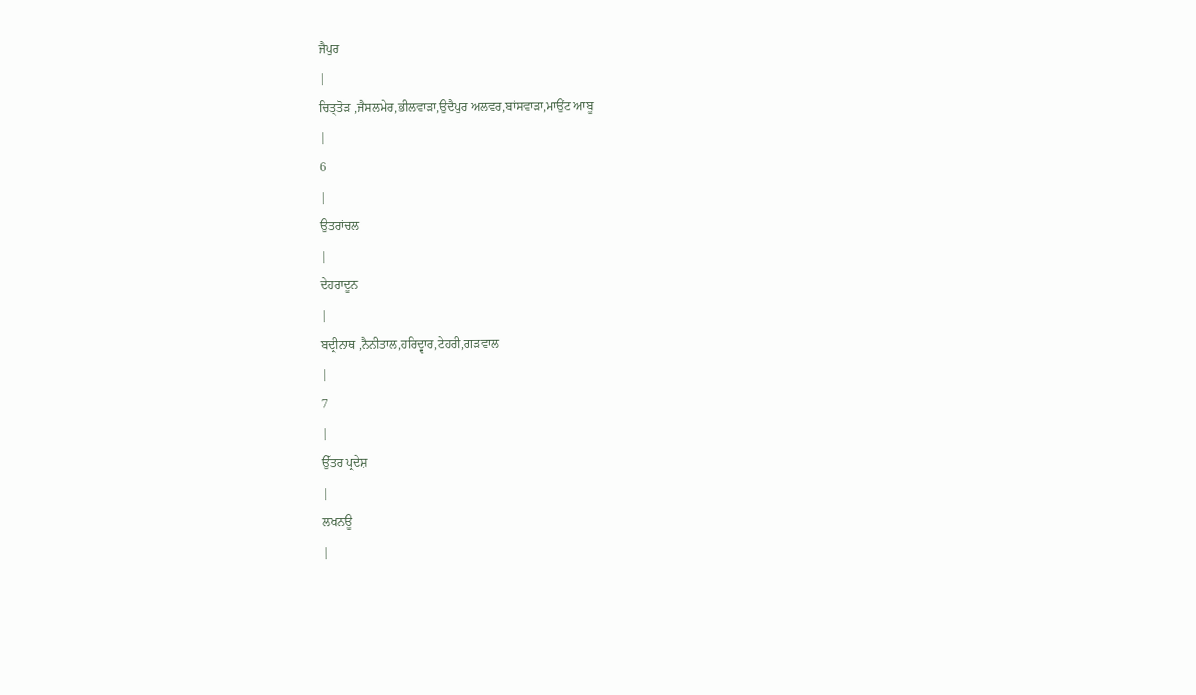ਜੈਪੁਰ
|
ਚਿਤ੍ਤੋੜ ,ਜੈਸਲਮੇਰ,ਭੀਲਵਾੜਾ,ਉਦੈਪੁਰ ਅਲਵਰ,ਬਾਂਸਵਾੜਾ,ਮਾਉਂਟ ਆਬੂ
|
6
|
ਉਤਰਾਂਚਲ
|
ਦੇਹਰਾਦੂਨ
|
ਬਦ੍ਰੀਨਾਥ ,ਨੈਨੀਤਾਲ,ਹਰਿਦ੍ਵਾਰ,ਟੇਹਰੀ,ਗੜਵਾਲ
|
7
|
ਉੱਤਰ ਪ੍ਰਦੇਸ਼
|
ਲਖਨਊ
|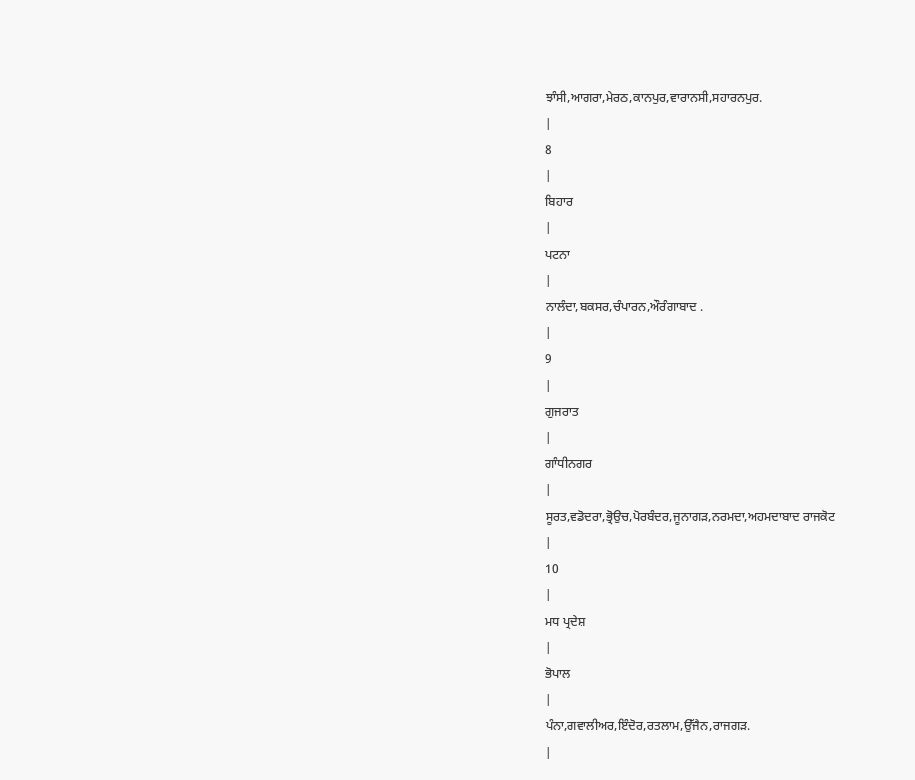ਝਾੰਸੀ,ਆਗਰਾ,ਮੇਰਠ,ਕਾਨਪੁਰ,ਵਾਰਾਨਸੀ,ਸਹਾਰਨਪੁਰ.
|
8
|
ਬਿਹਾਰ
|
ਪਟਨਾ
|
ਨਾਲੰਦਾ,ਬਕਸਰ,ਚੰਪਾਰਨ,ਔਰੰਗਾਬਾਦ .
|
9
|
ਗੁਜਰਾਤ
|
ਗਾੰਧੀਨਗਰ
|
ਸੂਰਤ,ਵਡੋਦਰਾ,ਭ੍ਰੋਉਚ,ਪੋਰਬੰਦਰ,ਜੂਨਾਗੜ,ਨਰਮਦਾ,ਅਹਮਦਾਬਾਦ ਰਾਜਕੋਟ
|
10
|
ਮਧ ਪ੍ਰਦੇਸ਼
|
ਭੋਪਾਲ
|
ਪੰਨਾ,ਗਵਾਲੀਅਰ,ਇੰਦੋਰ,ਰਤਲਾਮ,ਉੱਜੈਨ,ਰਾਜਗੜ.
|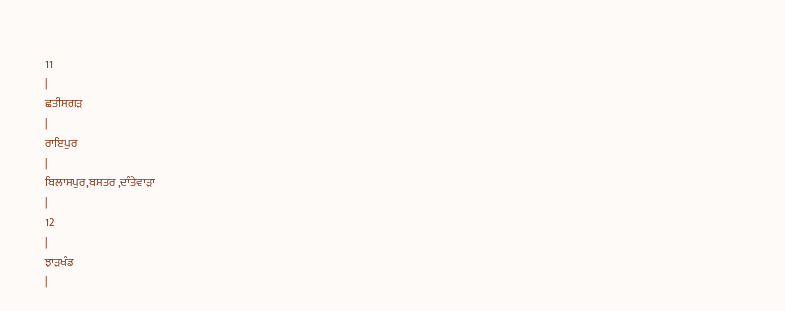11
|
ਛਤੀਸਗੜ
|
ਰਾਇਪੁਰ
|
ਬਿਲਾਸਪੁਰ,ਬਸਤਰ ,ਦਾੰਤੇਵਾੜਾ
|
12
|
ਝਾੜਖੰਡ
|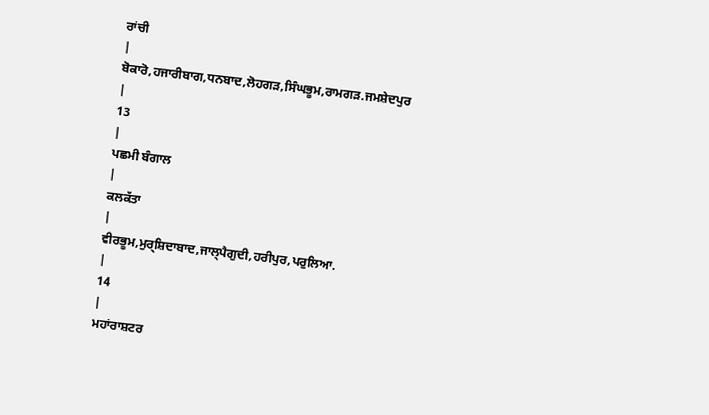ਰਾਂਚੀ
|
ਬੋਕਾਰੋ,ਹਜਾਰੀਬਾਗ,ਧਨਬਾਦ,ਲੋਹਗੜ,ਸਿੰਘਭੂਮ,ਰਾਮਗੜ.ਜਮਸ਼ੇਦਪੁਰ
|
13
|
ਪਛਮੀ ਬੰਗਾਲ
|
ਕਲਕੱਤਾ
|
ਵੀਰਭੂਮ,ਮੁਰ੍ਸ਼ਿਦਾਬਾਦ,ਜਾਲ੍ਪੈਗੁਦੀ,ਹਰੀਪੁਰ,ਪਰੁਲਿਆ.
|
14
|
ਮਹਾਂਰਾਸ਼ਟਰ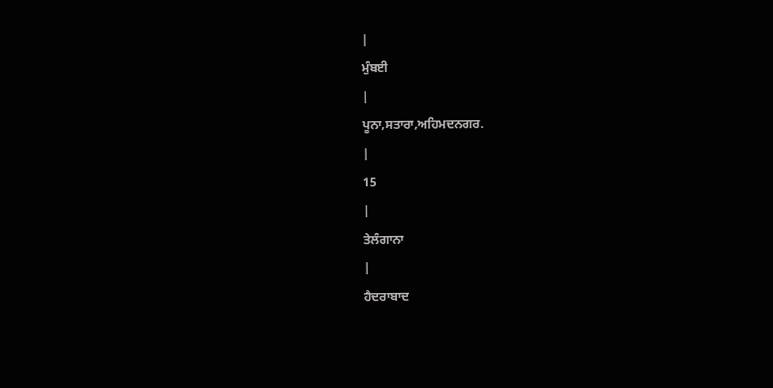|
ਮੁੰਬਈ
|
ਪੂਨਾ,ਸਤਾਰਾ,ਅਹਿਮਦਨਗਰ.
|
15
|
ਤੇਲੰਗਾਨਾ
|
ਹੈਦਰਾਬਾਦ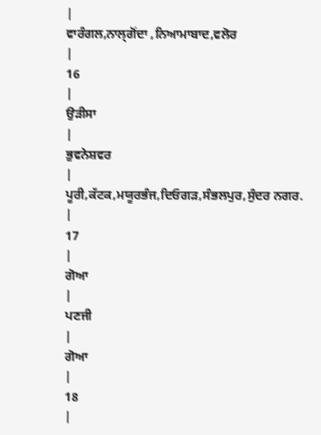|
ਵਾਰੰਗਲ,ਨਾਲ੍ਗੋਂਦਾ ,ਨਿਆਮਾਬਾਦ,ਵਲੋਰ
|
16
|
ਉੜੀਸਾ
|
ਭੁਵਨੇਸ਼ਵਰ
|
ਪੂਰੀ,ਕੱਟਕ,ਮਯੂਰਭੰਜ,ਦਿਓਗੜ,ਸੰਭਲਪੁਰ,ਸੁੰਦਰ ਨਗਰ.
|
17
|
ਗੋਆ
|
ਪਣਜੀ
|
ਗੋਆ
|
18
|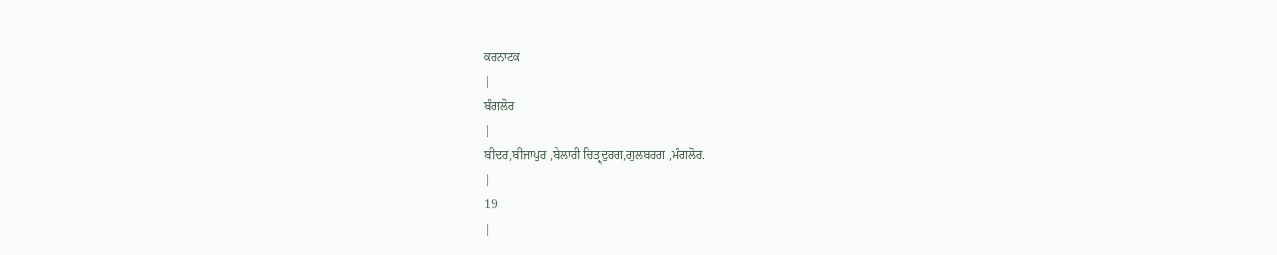ਕਰਨਾਟਕ
|
ਬੰਗਲੋਰ
|
ਬੀਦਰ,ਬੀਜਾਪੁਰ ,ਬੇਲਾਰੀ ਚਿਤ੍ਰ੍ਦੁਰਗ,ਗੁਲਬਰਗ ,ਮੰਗਲੋਰ.
|
19
|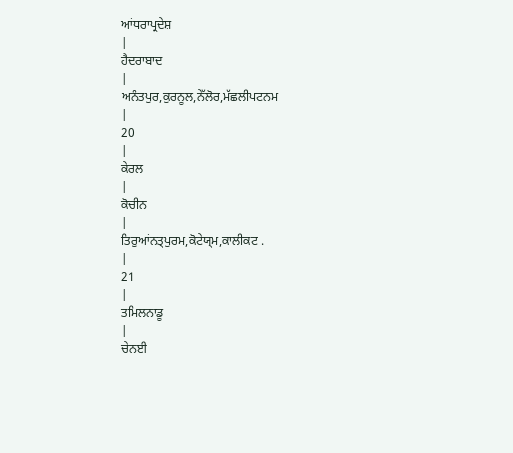ਆਂਧਰਾਪ੍ਰਦੇਸ਼
|
ਹੈਦਰਾਬਾਦ
|
ਅਨੰਤਪੁਰ,ਕੁਰਨੂਲ,ਨੇੱਲੋਰ,ਮੱਛਲੀਪਟਨਮ
|
20
|
ਕੇਰਲ
|
ਕੋਚੀਨ
|
ਤਿਰੁਆਂਨਤ੍ਪੁਰਮ,ਕੋਟੇਯ੍ਮ,ਕਾਲੀਕਟ .
|
21
|
ਤਮਿਲਨਾਡੂ
|
ਚੇਨਈ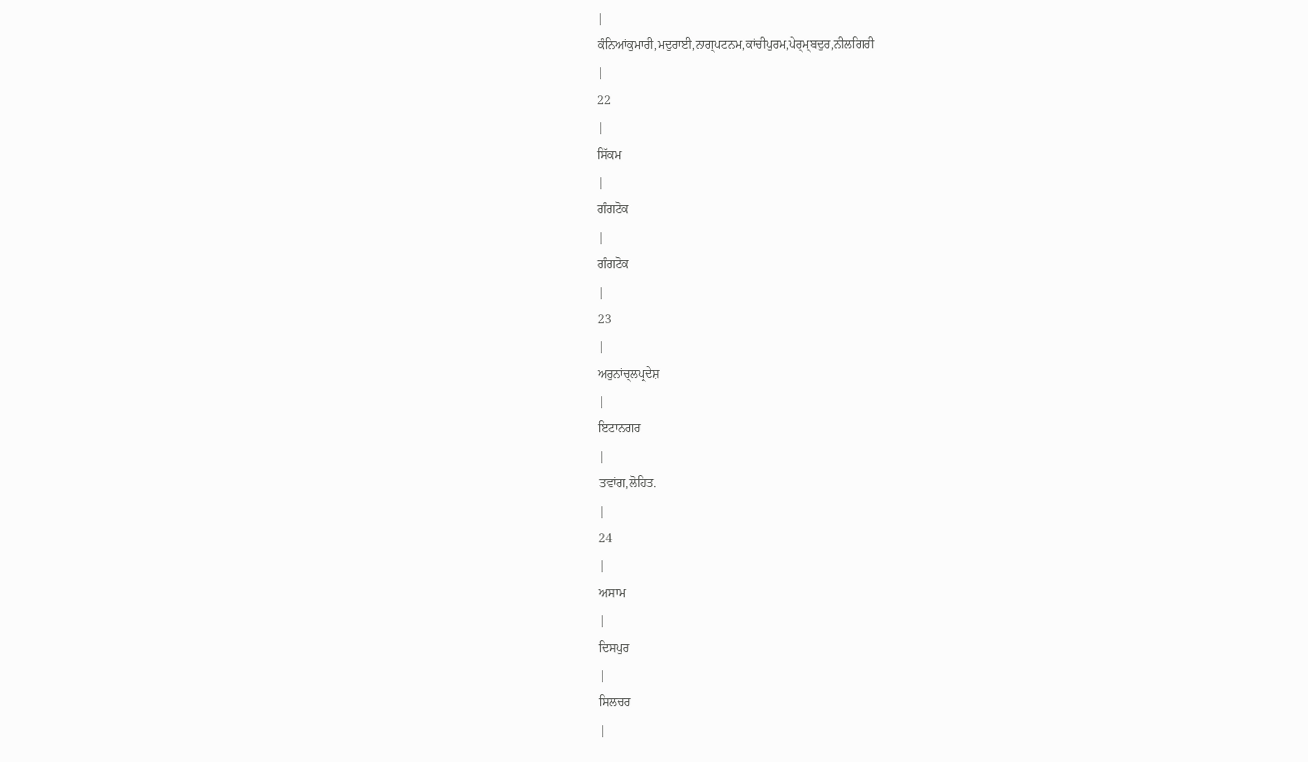|
ਕੰਨਿਆਂਕੁਮਾਰੀ,ਮਦੁਰਾਈ,ਨਾਗ੍ਪਟਨਮ,ਕਾਂਚੀਪੁਰਮ,ਪੇਰ੍ਮ੍ਬਦੁਰ,ਨੀਲਗਿਰੀ
|
22
|
ਸਿੱਕਮ
|
ਗੰਗਟੋਕ
|
ਗੰਗਟੋਕ
|
23
|
ਅਰੁਨਾਂਚ੍ਲਪ੍ਰਦੇਸ਼
|
ਇਟਾਨਗਰ
|
ਤਵਾਂਗ,ਲੋਹਿਤ.
|
24
|
ਅਸਾਮ
|
ਦਿਸਪੁਰ
|
ਸਿਲਚਰ
|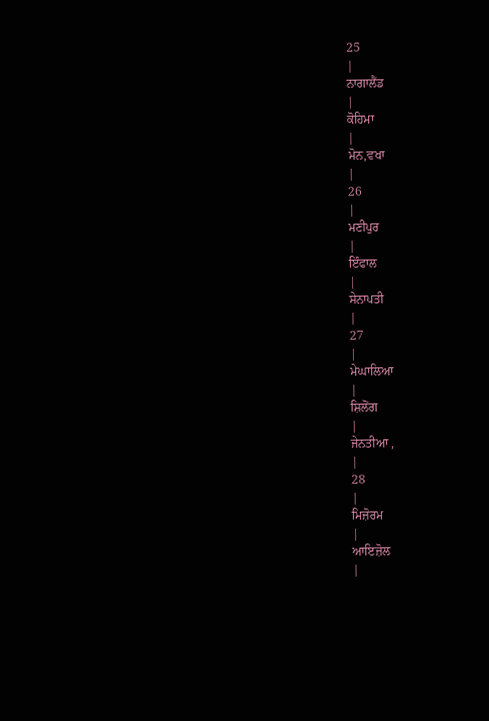25
|
ਨਾਗਾਲੈਂਡ
|
ਕੋਹਿਮਾ
|
ਮੋਨ,ਵਖਾ
|
26
|
ਮਣੀਪੁਰ
|
ਇੰਫਾਲ
|
ਸੇਨਾਪਤੀ
|
27
|
ਮੇਘਾਲਿਆ
|
ਸ਼ਿਲੋਂਗ
|
ਜੇਨਤੀਆ ,
|
28
|
ਮਿਜ਼ੋਰਮ
|
ਆਇਜ਼ੋਲ
|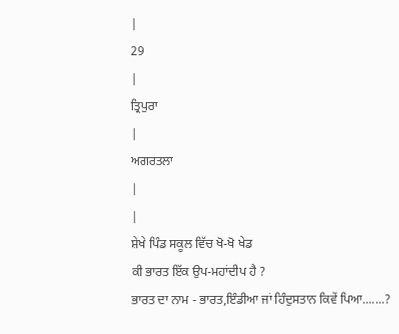|
29
|
ਤ੍ਰਿਪੁਰਾ
|
ਅਗਰਤਲਾ
|
|
ਸ਼ੇਖੇ ਪਿੰਡ ਸਕੂਲ ਵਿੱਚ ਖੋ-ਖੋ ਖੇਡ
ਕੀ ਭਾਰਤ ਇੱਕ ਉਪ-ਮਹਾਂਦੀਪ ਹੈ ?
ਭਾਰਤ ਦਾ ਨਾਮ - ਭਾਰਤ,ਇੰਡੀਆ ਜਾਂ ਹਿੰਦੁਸਤਾਨ ਕਿਵੇਂ ਪਿਆ.......?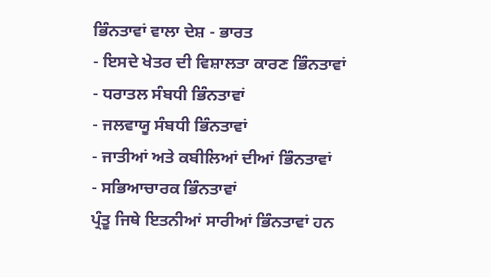ਭਿੰਨਤਾਵਾਂ ਵਾਲਾ ਦੇਸ਼ - ਭਾਰਤ
- ਇਸਦੇ ਖੇਤਰ ਦੀ ਵਿਸ਼ਾਲਤਾ ਕਾਰਣ ਭਿੰਨਤਾਵਾਂ
- ਧਰਾਤਲ ਸੰਬਧੀ ਭਿੰਨਤਾਵਾਂ
- ਜਲਵਾਯੂ ਸੰਬਧੀ ਭਿੰਨਤਾਵਾਂ
- ਜਾਤੀਆਂ ਅਤੇ ਕਬੀਲਿਆਂ ਦੀਆਂ ਭਿੰਨਤਾਵਾਂ
- ਸਭਿਆਚਾਰਕ ਭਿੰਨਤਾਵਾਂ
ਪ੍ਰੰਤੂ ਜਿਥੇ ਇਤਨੀਆਂ ਸਾਰੀਆਂ ਭਿੰਨਤਾਵਾਂ ਹਨ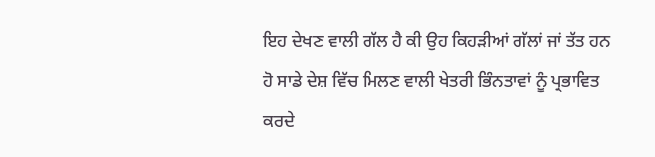ਇਹ ਦੇਖਣ ਵਾਲੀ ਗੱਲ ਹੈ ਕੀ ਉਹ ਕਿਹੜੀਆਂ ਗੱਲਾਂ ਜਾਂ ਤੱਤ ਹਨ ਹੋ ਸਾਡੇ ਦੇਸ਼ ਵਿੱਚ ਮਿਲਣ ਵਾਲੀ ਖੇਤਰੀ ਭਿੰਨਤਾਵਾਂ ਨੂੰ ਪ੍ਰਭਾਵਿਤ ਕਰਦੇ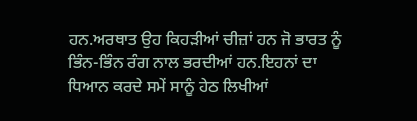ਹਨ.ਅਰਥਾਤ ਉਹ ਕਿਹੜੀਆਂ ਚੀਜ਼ਾਂ ਹਨ ਜੋ ਭਾਰਤ ਨੂੰ ਭਿੰਨ-ਭਿੰਨ ਰੰਗ ਨਾਲ ਭਰਦੀਆਂ ਹਨ.ਇਹਨਾਂ ਦਾ ਧਿਆਨ ਕਰਦੇ ਸਮੇਂ ਸਾਨੂੰ ਹੇਠ ਲਿਖੀਆਂ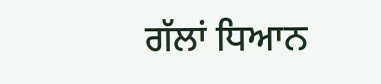ਗੱਲਾਂ ਧਿਆਨ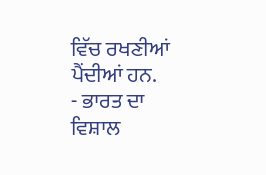ਵਿੱਚ ਰਖਣੀਆਂ ਪੈਂਦੀਆਂ ਹਨ.
- ਭਾਰਤ ਦਾ ਵਿਸ਼ਾਲ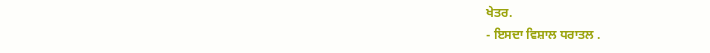ਖੇਤਰ.
- ਇਸਦਾ ਵਿਸ਼ਾਲ ਧਰਾਤਲ .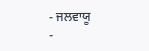- ਜਲਵਾਯੂ
-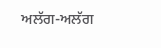ਅਲੱਗ-ਅਲੱਗ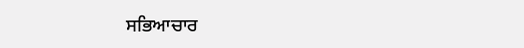ਸਭਿਆਚਾਰ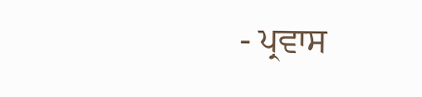- ਪ੍ਰਵਾਸ